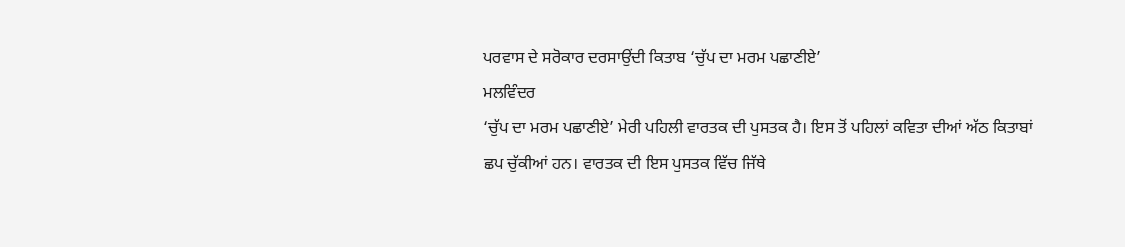ਪਰਵਾਸ ਦੇ ਸਰੋਕਾਰ ਦਰਸਾਉਂਦੀ ਕਿਤਾਬ ‘ਚੁੱਪ ਦਾ ਮਰਮ ਪਛਾਣੀਏ’
ਮਲਵਿੰਦਰ
‘ਚੁੱਪ ਦਾ ਮਰਮ ਪਛਾਣੀਏ’ ਮੇਰੀ ਪਹਿਲੀ ਵਾਰਤਕ ਦੀ ਪੁਸਤਕ ਹੈ। ਇਸ ਤੋਂ ਪਹਿਲਾਂ ਕਵਿਤਾ ਦੀਆਂ ਅੱਠ ਕਿਤਾਬਾਂ ਛਪ ਚੁੱਕੀਆਂ ਹਨ। ਵਾਰਤਕ ਦੀ ਇਸ ਪੁਸਤਕ ਵਿੱਚ ਜਿੱਥੇ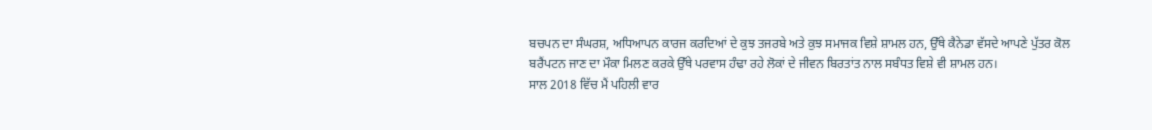ਬਚਪਨ ਦਾ ਸੰਘਰਸ਼, ਅਧਿਆਪਨ ਕਾਰਜ ਕਰਦਿਆਂ ਦੇ ਕੁਝ ਤਜਰਬੇ ਅਤੇ ਕੁਝ ਸਮਾਜਕ ਵਿਸ਼ੇ ਸ਼ਾਮਲ ਹਨ, ਉੱਥੇ ਕੈਨੇਡਾ ਵੱਸਦੇ ਆਪਣੇ ਪੁੱਤਰ ਕੋਲ ਬਰੈਂਪਟਨ ਜਾਣ ਦਾ ਮੌਕਾ ਮਿਲਣ ਕਰਕੇ ਉੱਥੇ ਪਰਵਾਸ ਹੰਢਾ ਰਹੇ ਲੋਕਾਂ ਦੇ ਜੀਵਨ ਬਿਰਤਾਂਤ ਨਾਲ ਸਬੰਧਤ ਵਿਸ਼ੇ ਵੀ ਸ਼ਾਮਲ ਹਨ।
ਸਾਲ 2018 ਵਿੱਚ ਮੈਂ ਪਹਿਲੀ ਵਾਰ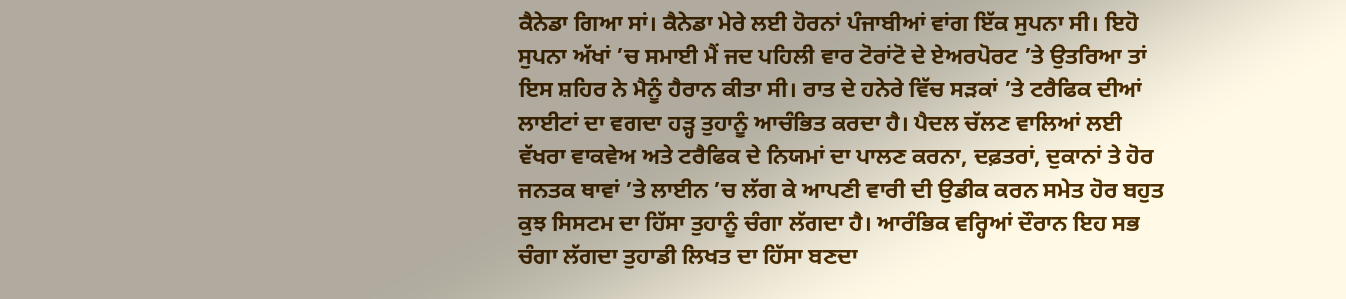ਕੈਨੇਡਾ ਗਿਆ ਸਾਂ। ਕੈਨੇਡਾ ਮੇਰੇ ਲਈ ਹੋਰਨਾਂ ਪੰਜਾਬੀਆਂ ਵਾਂਗ ਇੱਕ ਸੁਪਨਾ ਸੀ। ਇਹੋ ਸੁਪਨਾ ਅੱਖਾਂ ’ਚ ਸਮਾਈ ਮੈਂ ਜਦ ਪਹਿਲੀ ਵਾਰ ਟੋਰਾਂਟੋ ਦੇ ਏਅਰਪੋਰਟ ’ਤੇ ਉਤਰਿਆ ਤਾਂ ਇਸ ਸ਼ਹਿਰ ਨੇ ਮੈਨੂੰ ਹੈਰਾਨ ਕੀਤਾ ਸੀ। ਰਾਤ ਦੇ ਹਨੇਰੇ ਵਿੱਚ ਸੜਕਾਂ ’ਤੇ ਟਰੈਫਿਕ ਦੀਆਂ ਲਾਈਟਾਂ ਦਾ ਵਗਦਾ ਹੜ੍ਹ ਤੁਹਾਨੂੰ ਆਚੰਭਿਤ ਕਰਦਾ ਹੈ। ਪੈਦਲ ਚੱਲਣ ਵਾਲਿਆਂ ਲਈ ਵੱਖਰਾ ਵਾਕਵੇਅ ਅਤੇ ਟਰੈਫਿਕ ਦੇ ਨਿਯਮਾਂ ਦਾ ਪਾਲਣ ਕਰਨਾ, ਦਫ਼ਤਰਾਂ, ਦੁਕਾਨਾਂ ਤੇ ਹੋਰ ਜਨਤਕ ਥਾਵਾਂ ’ਤੇ ਲਾਈਨ ’ਚ ਲੱਗ ਕੇ ਆਪਣੀ ਵਾਰੀ ਦੀ ਉਡੀਕ ਕਰਨ ਸਮੇਤ ਹੋਰ ਬਹੁਤ ਕੁਝ ਸਿਸਟਮ ਦਾ ਹਿੱਸਾ ਤੁਹਾਨੂੰ ਚੰਗਾ ਲੱਗਦਾ ਹੈ। ਆਰੰਭਿਕ ਵਰ੍ਹਿਆਂ ਦੌਰਾਨ ਇਹ ਸਭ ਚੰਗਾ ਲੱਗਦਾ ਤੁਹਾਡੀ ਲਿਖਤ ਦਾ ਹਿੱਸਾ ਬਣਦਾ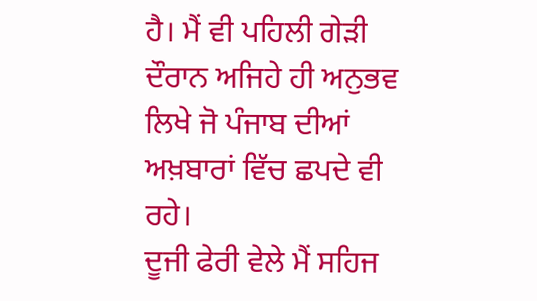ਹੈ। ਮੈਂ ਵੀ ਪਹਿਲੀ ਗੇੜੀ ਦੌਰਾਨ ਅਜਿਹੇ ਹੀ ਅਨੁਭਵ ਲਿਖੇ ਜੋ ਪੰਜਾਬ ਦੀਆਂ ਅਖ਼ਬਾਰਾਂ ਵਿੱਚ ਛਪਦੇ ਵੀ ਰਹੇ।
ਦੂਜੀ ਫੇਰੀ ਵੇਲੇ ਮੈਂ ਸਹਿਜ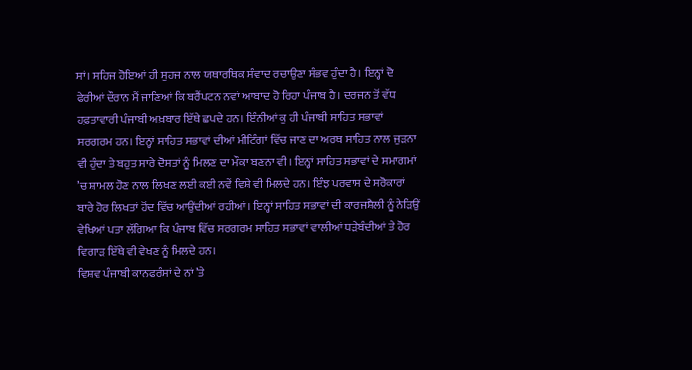ਸਾਂ। ਸਹਿਜ ਹੋਇਆਂ ਹੀ ਸੁਹਜ ਨਾਲ ਯਥਾਰਥਿਕ ਸੰਵਾਦ ਰਚਾਉਣਾ ਸੰਭਵ ਹੁੰਦਾ ਹੈ। ਇਨ੍ਹਾਂ ਦੋ ਫੇਰੀਆਂ ਦੌਰਾਨ ਮੈਂ ਜਾਣਿਆਂ ਕਿ ਬਰੈਂਪਟਨ ਨਵਾਂ ਆਬਾਦ ਹੋ ਰਿਹਾ ਪੰਜਾਬ ਹੈ। ਦਰਜਨ ਤੋਂ ਵੱਧ ਹਫ਼ਤਾਵਾਰੀ ਪੰਜਾਬੀ ਅਖ਼ਬਾਰ ਇੱਥੇ ਛਪਦੇ ਹਨ। ਇੰਨੀਆਂ ਕੁ ਹੀ ਪੰਜਾਬੀ ਸਾਹਿਤ ਸਭਾਵਾਂ ਸਰਗਰਮ ਹਨ। ਇਨ੍ਹਾਂ ਸਾਹਿਤ ਸਭਾਵਾਂ ਦੀਆਂ ਮੀਟਿੰਗਾਂ ਵਿੱਚ ਜਾਣ ਦਾ ਅਰਥ ਸਾਹਿਤ ਨਾਲ ਜੁੜਨਾ ਵੀ ਹੁੰਦਾ ਤੇ ਬਹੁਤ ਸਾਰੇ ਦੋਸਤਾਂ ਨੂੰ ਮਿਲਣ ਦਾ ਮੌਕਾ ਬਣਨਾ ਵੀ। ਇਨ੍ਹਾਂ ਸਾਹਿਤ ਸਭਾਵਾਂ ਦੇ ਸਮਾਗਮਾਂ ’ਚ ਸ਼ਾਮਲ ਹੋਣ ਨਾਲ ਲਿਖਣ ਲਈ ਕਈ ਨਵੇਂ ਵਿਸ਼ੇ ਵੀ ਮਿਲਦੇ ਹਨ। ਇੰਝ ਪਰਵਾਸ ਦੇ ਸਰੋਕਾਰਾਂ ਬਾਰੇ ਹੋਰ ਲਿਖਤਾਂ ਹੋਂਦ ਵਿੱਚ ਆਉਂਦੀਆਂ ਰਹੀਆਂ। ਇਨ੍ਹਾਂ ਸਾਹਿਤ ਸਭਾਵਾਂ ਦੀ ਕਾਰਜਸ਼ੈਲੀ ਨੂੰ ਨੇੜਿਉਂ ਵੇਖਿਆਂ ਪਤਾ ਲੱਗਿਆ ਕਿ ਪੰਜਾਬ ਵਿੱਚ ਸਰਗਰਮ ਸਾਹਿਤ ਸਭਾਵਾਂ ਵਾਲੀਆਂ ਧੜੇਬੰਦੀਆਂ ਤੇ ਹੋਰ ਵਿਗਾੜ ਇੱਥੇ ਵੀ ਵੇਖਣ ਨੂੰ ਮਿਲਦੇ ਹਨ।
ਵਿਸ਼ਵ ਪੰਜਾਬੀ ਕਾਨਫਰੰਸਾਂ ਦੇ ਨਾਂ ’ਤੇ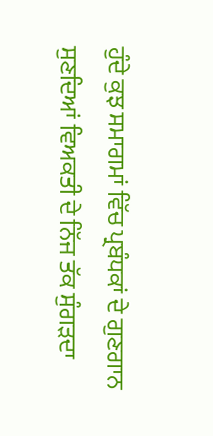ਹੁੰਦੇ ਕੁਝ ਸਮਾਗਮਾਂ ਵਿੱਚ ਪ੍ਰਬੰਧਕਾਂ ਦੇ ਗੁਣਗਾਨ ਸੁਣਦਿਆਂ ਵਿਅਕਤੀ ਦੇ ਨਿੱਜ ਤੱਕ ਸੁੰਗੜਦਾ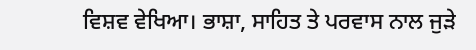ਵਿਸ਼ਵ ਵੇਖਿਆ। ਭਾਸ਼ਾ, ਸਾਹਿਤ ਤੇ ਪਰਵਾਸ ਨਾਲ ਜੁੜੇ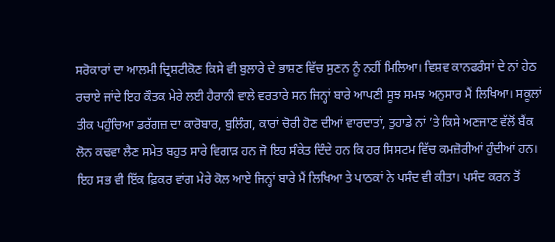ਸਰੋਕਾਰਾਂ ਦਾ ਆਲਮੀ ਦ੍ਰਿਸ਼ਟੀਕੋਣ ਕਿਸੇ ਵੀ ਬੁਲਾਰੇ ਦੇ ਭਾਸ਼ਣ ਵਿੱਚ ਸੁਣਨ ਨੂੰ ਨਹੀਂ ਮਿਲਿਆ। ਵਿਸ਼ਵ ਕਾਨਫਰੰਸਾਂ ਦੇ ਨਾਂ ਹੇਠ ਰਚਾਏ ਜਾਂਦੇ ਇਹ ਕੌਤਕ ਮੇਰੇ ਲਈ ਹੈਰਾਨੀ ਵਾਲੇ ਵਰਤਾਰੇ ਸਨ ਜਿਨ੍ਹਾਂ ਬਾਰੇ ਆਪਣੀ ਸੂਝ ਸਮਝ ਅਨੁਸਾਰ ਮੈਂ ਲਿਖਿਆ। ਸਕੂਲਾਂ ਤੀਕ ਪਹੁੰਚਿਆ ਡਰੱਗਜ਼ ਦਾ ਕਾਰੋਬਾਰ, ਬੁਲਿੰਗ, ਕਾਰਾਂ ਚੋਰੀ ਹੋਣ ਦੀਆਂ ਵਾਰਦਾਤਾਂ, ਤੁਹਾਡੇ ਨਾਂ ’ਤੇ ਕਿਸੇ ਅਣਜਾਣ ਵੱਲੋਂ ਬੈਂਕ ਲੋਨ ਕਢਵਾ ਲੈਣ ਸਮੇਤ ਬਹੁਤ ਸਾਰੇ ਵਿਗਾੜ ਹਨ ਜੋ ਇਹ ਸੰਕੇਤ ਦਿੰਦੇ ਹਨ ਕਿ ਹਰ ਸਿਸਟਮ ਵਿੱਚ ਕਮਜ਼ੋਰੀਆਂ ਹੁੰਦੀਆਂ ਹਨ। ਇਹ ਸਭ ਵੀ ਇੱਕ ਫ਼ਿਕਰ ਵਾਂਗ ਮੇਰੇ ਕੋਲ ਆਏ ਜਿਨ੍ਹਾਂ ਬਾਰੇ ਮੈਂ ਲਿਖਿਆ ਤੇ ਪਾਠਕਾਂ ਨੇ ਪਸੰਦ ਵੀ ਕੀਤਾ। ਪਸੰਦ ਕਰਨ ਤੋਂ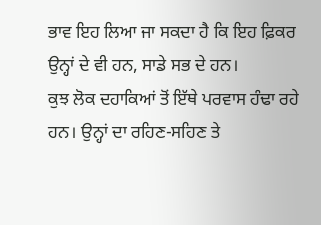ਭਾਵ ਇਹ ਲਿਆ ਜਾ ਸਕਦਾ ਹੈ ਕਿ ਇਹ ਫ਼ਿਕਰ ਉਨ੍ਹਾਂ ਦੇ ਵੀ ਹਨ, ਸਾਡੇ ਸਭ ਦੇ ਹਨ।
ਕੁਝ ਲੋਕ ਦਹਾਕਿਆਂ ਤੋਂ ਇੱਥੇ ਪਰਵਾਸ ਹੰਢਾ ਰਹੇ ਹਨ। ਉਨ੍ਹਾਂ ਦਾ ਰਹਿਣ-ਸਹਿਣ ਤੇ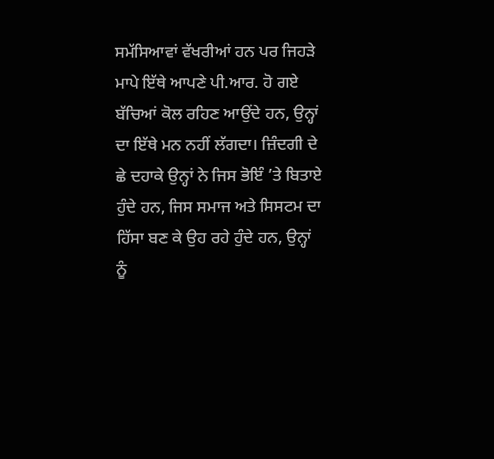ਸਮੱਸਿਆਵਾਂ ਵੱਖਰੀਆਂ ਹਨ ਪਰ ਜਿਹੜੇ ਮਾਪੇ ਇੱਥੇ ਆਪਣੇ ਪੀ.ਆਰ. ਹੋ ਗਏ ਬੱਚਿਆਂ ਕੋਲ ਰਹਿਣ ਆਉਂਦੇ ਹਨ, ਉਨ੍ਹਾਂ ਦਾ ਇੱਥੇ ਮਨ ਨਹੀਂ ਲੱਗਦਾ। ਜ਼ਿੰਦਗੀ ਦੇ ਛੇ ਦਹਾਕੇ ਉਨ੍ਹਾਂ ਨੇ ਜਿਸ ਭੋਇੰ ’ਤੇ ਬਿਤਾਏ ਹੁੰਦੇ ਹਨ, ਜਿਸ ਸਮਾਜ ਅਤੇ ਸਿਸਟਮ ਦਾ ਹਿੱਸਾ ਬਣ ਕੇ ਉਹ ਰਹੇ ਹੁੰਦੇ ਹਨ, ਉਨ੍ਹਾਂ ਨੂੰ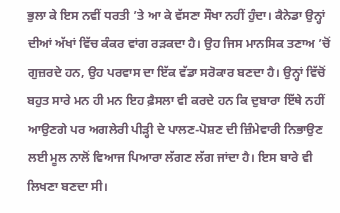ਭੁਲਾ ਕੇ ਇਸ ਨਵੀਂ ਧਰਤੀ ’ਤੇ ਆ ਕੇ ਵੱਸਣਾ ਸੌਖਾ ਨਹੀਂ ਹੁੰਦਾ। ਕੈਨੇਡਾ ਉਨ੍ਹਾਂ ਦੀਆਂ ਅੱਖਾਂ ਵਿੱਚ ਕੰਕਰ ਵਾਂਗ ਰੜਕਦਾ ਹੈ। ਉਹ ਜਿਸ ਮਾਨਸਿਕ ਤਣਾਅ ’ਚੋਂ ਗੁਜ਼ਰਦੇ ਹਨ, ਉਹ ਪਰਵਾਸ ਦਾ ਇੱਕ ਵੱਡਾ ਸਰੋਕਾਰ ਬਣਦਾ ਹੈ। ਉਨ੍ਹਾਂ ਵਿੱਚੋਂ ਬਹੁਤ ਸਾਰੇ ਮਨ ਹੀ ਮਨ ਇਹ ਫ਼ੈਸਲਾ ਵੀ ਕਰਦੇ ਹਨ ਕਿ ਦੁਬਾਰਾ ਇੱਥੇ ਨਹੀਂ ਆਉਣਗੇ ਪਰ ਅਗਲੇਰੀ ਪੀੜ੍ਹੀ ਦੇ ਪਾਲਣ-ਪੋਸ਼ਣ ਦੀ ਜ਼ਿੰਮੇਵਾਰੀ ਨਿਭਾਉਣ ਲਈ ਮੂਲ ਨਾਲੋਂ ਵਿਆਜ ਪਿਆਰਾ ਲੱਗਣ ਲੱਗ ਜਾਂਦਾ ਹੈ। ਇਸ ਬਾਰੇ ਵੀ ਲਿਖਣਾ ਬਣਦਾ ਸੀ।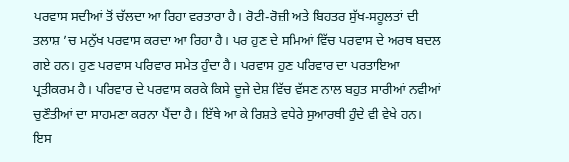ਪਰਵਾਸ ਸਦੀਆਂ ਤੋਂ ਚੱਲਦਾ ਆ ਰਿਹਾ ਵਰਤਾਰਾ ਹੈ। ਰੋਟੀ-ਰੋਜ਼ੀ ਅਤੇ ਬਿਹਤਰ ਸੁੱਖ-ਸਹੂਲਤਾਂ ਦੀ ਤਲਾਸ਼ ’ਚ ਮਨੁੱਖ ਪਰਵਾਸ ਕਰਦਾ ਆ ਰਿਹਾ ਹੈ। ਪਰ ਹੁਣ ਦੇ ਸਮਿਆਂ ਵਿੱਚ ਪਰਵਾਸ ਦੇ ਅਰਥ ਬਦਲ ਗਏ ਹਨ। ਹੁਣ ਪਰਵਾਸ ਪਰਿਵਾਰ ਸਮੇਤ ਹੁੰਦਾ ਹੈ। ਪਰਵਾਸ ਹੁਣ ਪਰਿਵਾਰ ਦਾ ਪਰਤਾਇਆ ਪ੍ਰਤੀਕਰਮ ਹੈ। ਪਰਿਵਾਰ ਦੇ ਪਰਵਾਸ ਕਰਕੇ ਕਿਸੇ ਦੂਜੇ ਦੇਸ਼ ਵਿੱਚ ਵੱਸਣ ਨਾਲ ਬਹੁਤ ਸਾਰੀਆਂ ਨਵੀਆਂ ਚੁਣੌਤੀਆਂ ਦਾ ਸਾਹਮਣਾ ਕਰਨਾ ਪੈਂਦਾ ਹੈ। ਇੱਥੇ ਆ ਕੇ ਰਿਸ਼ਤੇ ਵਧੇਰੇ ਸੁਆਰਥੀ ਹੁੰਦੇ ਵੀ ਵੇਖੇ ਹਨ। ਇਸ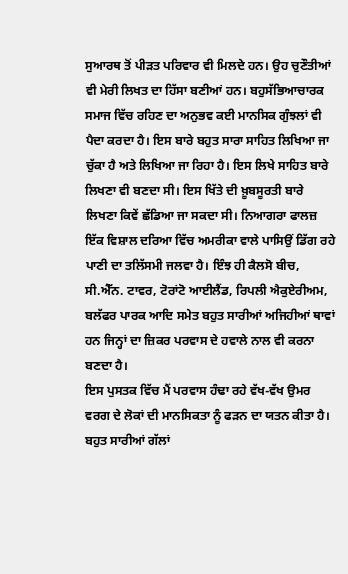ਸੁਆਰਥ ਤੋਂ ਪੀੜਤ ਪਰਿਵਾਰ ਵੀ ਮਿਲਦੇ ਹਨ। ਉਹ ਚੁਣੌਤੀਆਂ ਵੀ ਮੇਰੀ ਲਿਖਤ ਦਾ ਹਿੱਸਾ ਬਣੀਆਂ ਹਨ। ਬਹੁਸੱਭਿਆਚਾਰਕ ਸਮਾਜ ਵਿੱਚ ਰਹਿਣ ਦਾ ਅਨੁਭਵ ਕਈ ਮਾਨਸਿਕ ਗੁੰਝਲਾਂ ਵੀ ਪੈਦਾ ਕਰਦਾ ਹੈ। ਇਸ ਬਾਰੇ ਬਹੁਤ ਸਾਰਾ ਸਾਹਿਤ ਲਿਖਿਆ ਜਾ ਚੁੱਕਾ ਹੈ ਅਤੇ ਲਿਖਿਆ ਜਾ ਰਿਹਾ ਹੈ। ਇਸ ਲਿਖੇ ਸਾਹਿਤ ਬਾਰੇ ਲਿਖਣਾ ਵੀ ਬਣਦਾ ਸੀ। ਇਸ ਖਿੱਤੇ ਦੀ ਖ਼ੂਬਸੂਰਤੀ ਬਾਰੇ ਲਿਖਣਾ ਕਿਵੇਂ ਛੱਡਿਆ ਜਾ ਸਕਦਾ ਸੀ। ਨਿਆਗਰਾ ਫਾਲਜ਼ ਇੱਕ ਵਿਸ਼ਾਲ ਦਰਿਆ ਵਿੱਚ ਅਮਰੀਕਾ ਵਾਲੇ ਪਾਸਿਉਂ ਡਿੱਗ ਰਹੇ ਪਾਣੀ ਦਾ ਤਲਿੱਸਮੀ ਜਲਵਾ ਹੈ। ਇੰਝ ਹੀ ਕੈਲਸੋ ਬੀਚ, ਸੀ.ਐੱਨ. ਟਾਵਰ, ਟੋਰਾਂਟੋ ਆਈਲੈਂਡ, ਰਿਪਲੀ ਐਕੁਏਰੀਅਮ, ਬਲੱਫਰ ਪਾਰਕ ਆਦਿ ਸਮੇਤ ਬਹੁਤ ਸਾਰੀਆਂ ਅਜਿਹੀਆਂ ਥਾਵਾਂ ਹਨ ਜਿਨ੍ਹਾਂ ਦਾ ਜ਼ਿਕਰ ਪਰਵਾਸ ਦੇ ਹਵਾਲੇ ਨਾਲ ਵੀ ਕਰਨਾ ਬਣਦਾ ਹੈ।
ਇਸ ਪੁਸਤਕ ਵਿੱਚ ਮੈਂ ਪਰਵਾਸ ਹੰਢਾ ਰਹੇ ਵੱਖ-ਵੱਖ ਉਮਰ ਵਰਗ ਦੇ ਲੋਕਾਂ ਦੀ ਮਾਨਸਿਕਤਾ ਨੂੰ ਫੜਨ ਦਾ ਯਤਨ ਕੀਤਾ ਹੈ। ਬਹੁਤ ਸਾਰੀਆਂ ਗੱਲਾਂ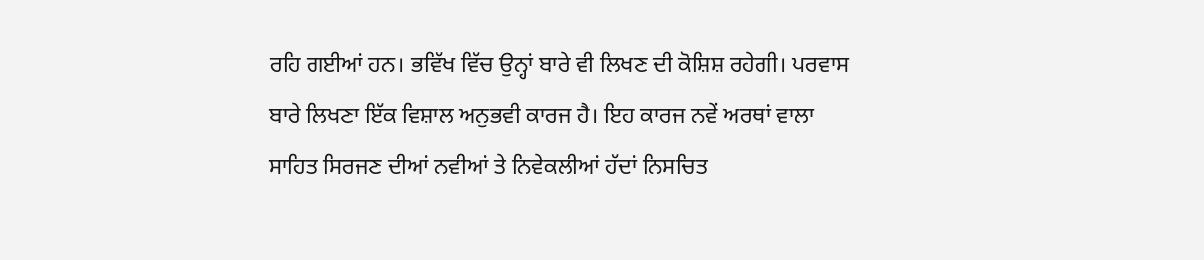ਰਹਿ ਗਈਆਂ ਹਨ। ਭਵਿੱਖ ਵਿੱਚ ਉਨ੍ਹਾਂ ਬਾਰੇ ਵੀ ਲਿਖਣ ਦੀ ਕੋਸ਼ਿਸ਼ ਰਹੇਗੀ। ਪਰਵਾਸ ਬਾਰੇ ਲਿਖਣਾ ਇੱਕ ਵਿਸ਼ਾਲ ਅਨੁਭਵੀ ਕਾਰਜ ਹੈ। ਇਹ ਕਾਰਜ ਨਵੇਂ ਅਰਥਾਂ ਵਾਲਾ ਸਾਹਿਤ ਸਿਰਜਣ ਦੀਆਂ ਨਵੀਆਂ ਤੇ ਨਿਵੇਕਲੀਆਂ ਹੱਦਾਂ ਨਿਸਚਿਤ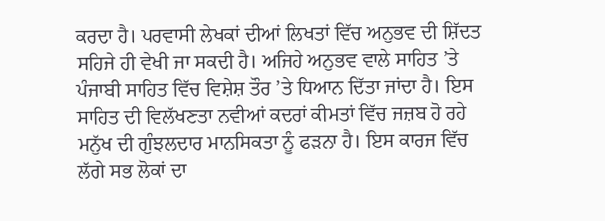ਕਰਦਾ ਹੈ। ਪਰਵਾਸੀ ਲੇਖਕਾਂ ਦੀਆਂ ਲਿਖਤਾਂ ਵਿੱਚ ਅਨੁਭਵ ਦੀ ਸ਼ਿੱਦਤ ਸਹਿਜੇ ਹੀ ਵੇਖੀ ਜਾ ਸਕਦੀ ਹੈ। ਅਜਿਹੇ ਅਨੁਭਵ ਵਾਲੇ ਸਾਹਿਤ ’ਤੇ ਪੰਜਾਬੀ ਸਾਹਿਤ ਵਿੱਚ ਵਿਸ਼ੇਸ਼ ਤੌਰ ’ਤੇ ਧਿਆਨ ਦਿੱਤਾ ਜਾਂਦਾ ਹੈ। ਇਸ ਸਾਹਿਤ ਦੀ ਵਿਲੱਖਣਤਾ ਨਵੀਆਂ ਕਦਰਾਂ ਕੀਮਤਾਂ ਵਿੱਚ ਜਜ਼ਬ ਹੋ ਰਹੇ ਮਨੁੱਖ ਦੀ ਗੁੰਝਲਦਾਰ ਮਾਨਸਿਕਤਾ ਨੂੰ ਫੜਨਾ ਹੈ। ਇਸ ਕਾਰਜ ਵਿੱਚ ਲੱਗੇ ਸਭ ਲੋਕਾਂ ਦਾ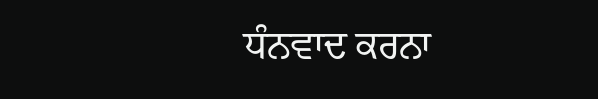ਧੰਨਵਾਦ ਕਰਨਾ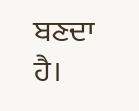ਬਣਦਾ ਹੈ।